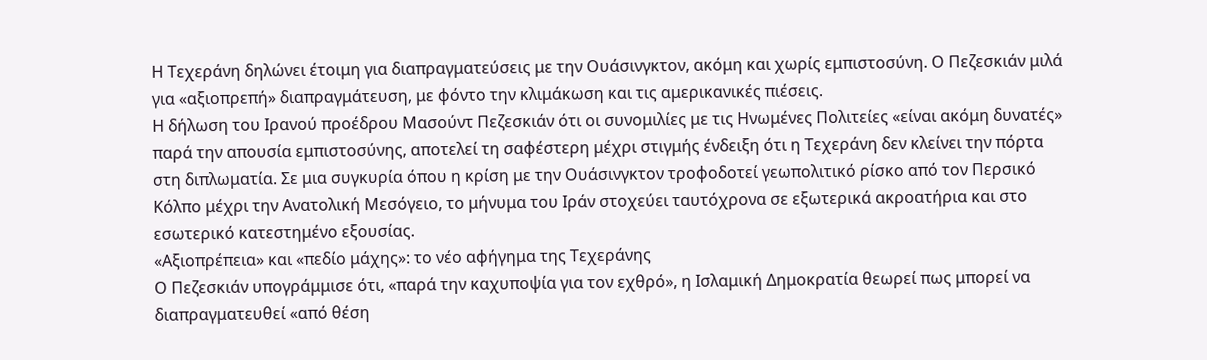Η Τεχεράνη δηλώνει έτοιμη για διαπραγματεύσεις με την Ουάσινγκτον, ακόμη και χωρίς εμπιστοσύνη. Ο Πεζεσκιάν μιλά για «αξιοπρεπή» διαπραγμάτευση, με φόντο την κλιμάκωση και τις αμερικανικές πιέσεις.
Η δήλωση του Ιρανού προέδρου Μασούντ Πεζεσκιάν ότι οι συνομιλίες με τις Ηνωμένες Πολιτείες «είναι ακόμη δυνατές» παρά την απουσία εμπιστοσύνης, αποτελεί τη σαφέστερη μέχρι στιγμής ένδειξη ότι η Τεχεράνη δεν κλείνει την πόρτα στη διπλωματία. Σε μια συγκυρία όπου η κρίση με την Ουάσινγκτον τροφοδοτεί γεωπολιτικό ρίσκο από τον Περσικό Κόλπο μέχρι την Ανατολική Μεσόγειο, το μήνυμα του Ιράν στοχεύει ταυτόχρονα σε εξωτερικά ακροατήρια και στο εσωτερικό κατεστημένο εξουσίας.
«Αξιοπρέπεια» και «πεδίο μάχης»: το νέο αφήγημα της Τεχεράνης
Ο Πεζεσκιάν υπογράμμισε ότι, «παρά την καχυποψία για τον εχθρό», η Ισλαμική Δημοκρατία θεωρεί πως μπορεί να διαπραγματευθεί «από θέση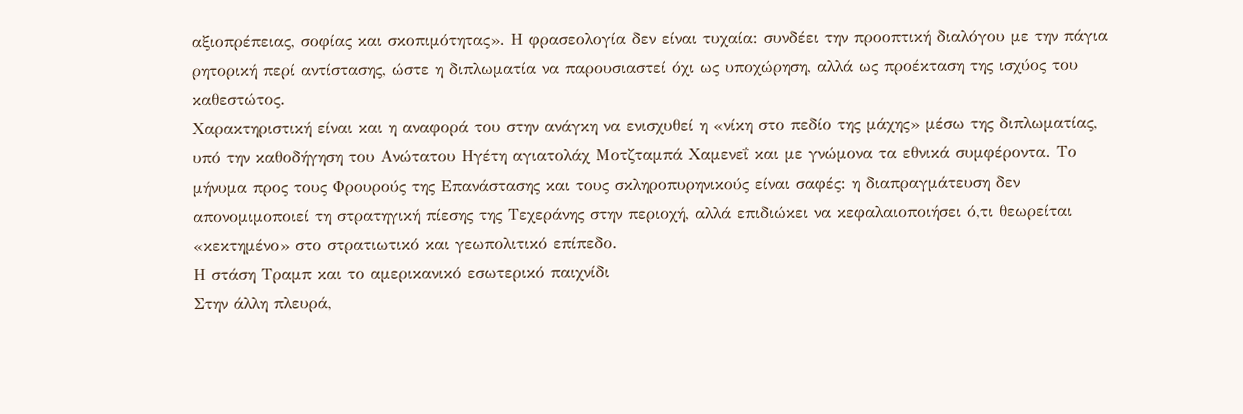αξιοπρέπειας, σοφίας και σκοπιμότητας». Η φρασεολογία δεν είναι τυχαία: συνδέει την προοπτική διαλόγου με την πάγια ρητορική περί αντίστασης, ώστε η διπλωματία να παρουσιαστεί όχι ως υποχώρηση, αλλά ως προέκταση της ισχύος του καθεστώτος.
Χαρακτηριστική είναι και η αναφορά του στην ανάγκη να ενισχυθεί η «νίκη στο πεδίο της μάχης» μέσω της διπλωματίας, υπό την καθοδήγηση του Ανώτατου Ηγέτη αγιατολάχ Μοτζταμπά Χαμενεΐ και με γνώμονα τα εθνικά συμφέροντα. Το μήνυμα προς τους Φρουρούς της Επανάστασης και τους σκληροπυρηνικούς είναι σαφές: η διαπραγμάτευση δεν απονομιμοποιεί τη στρατηγική πίεσης της Τεχεράνης στην περιοχή, αλλά επιδιώκει να κεφαλαιοποιήσει ό,τι θεωρείται «κεκτημένο» στο στρατιωτικό και γεωπολιτικό επίπεδο.
Η στάση Τραμπ και το αμερικανικό εσωτερικό παιχνίδι
Στην άλλη πλευρά,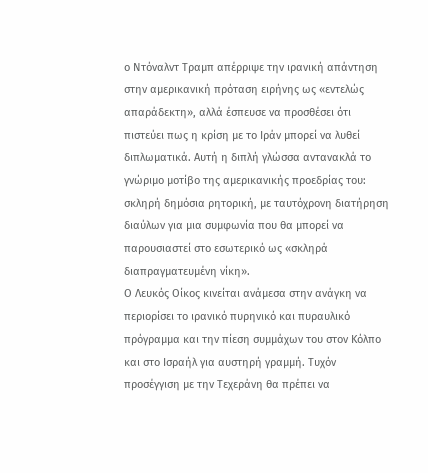ο Ντόναλντ Τραμπ απέρριψε την ιρανική απάντηση στην αμερικανική πρόταση ειρήνης ως «εντελώς απαράδεκτη», αλλά έσπευσε να προσθέσει ότι πιστεύει πως η κρίση με το Ιράν μπορεί να λυθεί διπλωματικά. Αυτή η διπλή γλώσσα αντανακλά το γνώριμο μοτίβο της αμερικανικής προεδρίας του: σκληρή δημόσια ρητορική, με ταυτόχρονη διατήρηση διαύλων για μια συμφωνία που θα μπορεί να παρουσιαστεί στο εσωτερικό ως «σκληρά διαπραγματευμένη νίκη».
Ο Λευκός Οίκος κινείται ανάμεσα στην ανάγκη να περιορίσει το ιρανικό πυρηνικό και πυραυλικό πρόγραμμα και την πίεση συμμάχων του στον Κόλπο και στο Ισραήλ για αυστηρή γραμμή. Τυχόν προσέγγιση με την Τεχεράνη θα πρέπει να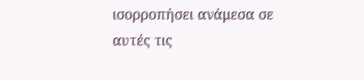ισορροπήσει ανάμεσα σε αυτές τις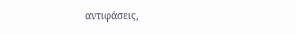αντιφάσεις,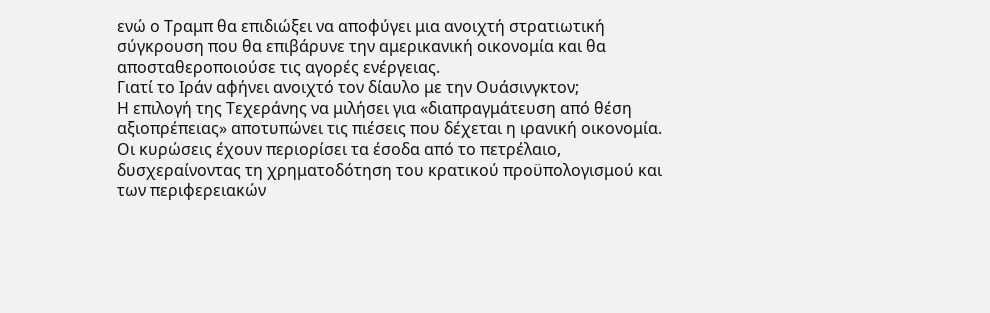ενώ ο Τραμπ θα επιδιώξει να αποφύγει μια ανοιχτή στρατιωτική σύγκρουση που θα επιβάρυνε την αμερικανική οικονομία και θα αποσταθεροποιούσε τις αγορές ενέργειας.
Γιατί το Ιράν αφήνει ανοιχτό τον δίαυλο με την Ουάσινγκτον;
Η επιλογή της Τεχεράνης να μιλήσει για «διαπραγμάτευση από θέση αξιοπρέπειας» αποτυπώνει τις πιέσεις που δέχεται η ιρανική οικονομία. Οι κυρώσεις έχουν περιορίσει τα έσοδα από το πετρέλαιο, δυσχεραίνοντας τη χρηματοδότηση του κρατικού προϋπολογισμού και των περιφερειακών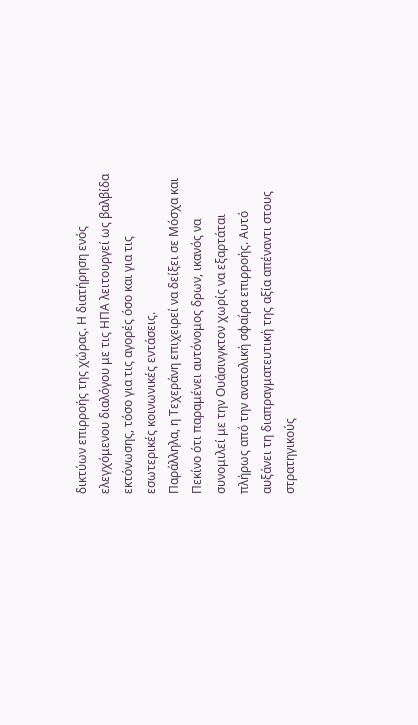δικτύων επιρροής της χώρας. Η διατήρηση ενός ελεγχόμενου διαλόγου με τις ΗΠΑ λειτουργεί ως βαλβίδα εκτόνωσης, τόσο για τις αγορές όσο και για τις εσωτερικές κοινωνικές εντάσεις.
Παράλληλα, η Τεχεράνη επιχειρεί να δείξει σε Μόσχα και Πεκίνο ότι παραμένει αυτόνομος δρων, ικανός να συνομιλεί με την Ουάσινγκτον χωρίς να εξαρτάται πλήρως από την ανατολική σφαίρα επιρροής. Αυτό αυξάνει τη διαπραγματευτική της αξία απέναντι στους στρατηγικούς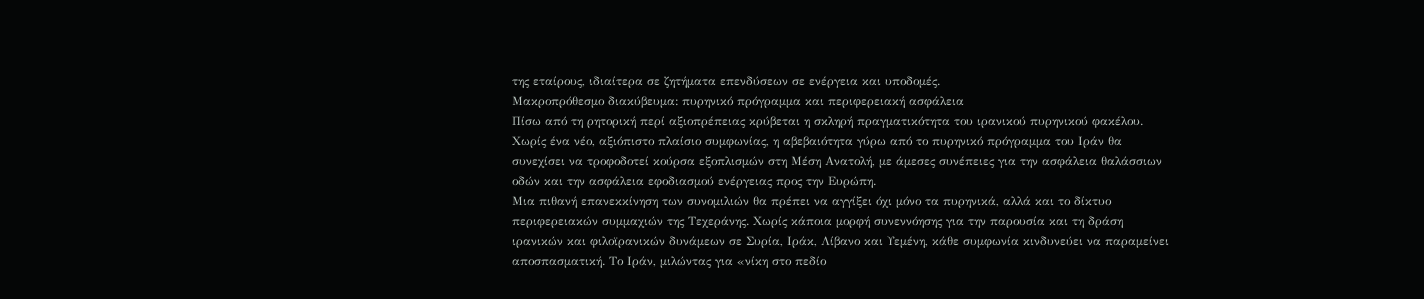της εταίρους, ιδιαίτερα σε ζητήματα επενδύσεων σε ενέργεια και υποδομές.
Μακροπρόθεσμο διακύβευμα: πυρηνικό πρόγραμμα και περιφερειακή ασφάλεια
Πίσω από τη ρητορική περί αξιοπρέπειας κρύβεται η σκληρή πραγματικότητα του ιρανικού πυρηνικού φακέλου. Χωρίς ένα νέο, αξιόπιστο πλαίσιο συμφωνίας, η αβεβαιότητα γύρω από το πυρηνικό πρόγραμμα του Ιράν θα συνεχίσει να τροφοδοτεί κούρσα εξοπλισμών στη Μέση Ανατολή, με άμεσες συνέπειες για την ασφάλεια θαλάσσιων οδών και την ασφάλεια εφοδιασμού ενέργειας προς την Ευρώπη.
Μια πιθανή επανεκκίνηση των συνομιλιών θα πρέπει να αγγίξει όχι μόνο τα πυρηνικά, αλλά και το δίκτυο περιφερειακών συμμαχιών της Τεχεράνης. Χωρίς κάποια μορφή συνεννόησης για την παρουσία και τη δράση ιρανικών και φιλοϊρανικών δυνάμεων σε Συρία, Ιράκ, Λίβανο και Υεμένη, κάθε συμφωνία κινδυνεύει να παραμείνει αποσπασματική. Το Ιράν, μιλώντας για «νίκη στο πεδίο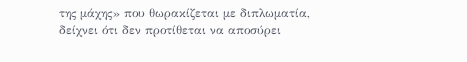της μάχης» που θωρακίζεται με διπλωματία, δείχνει ότι δεν προτίθεται να αποσύρει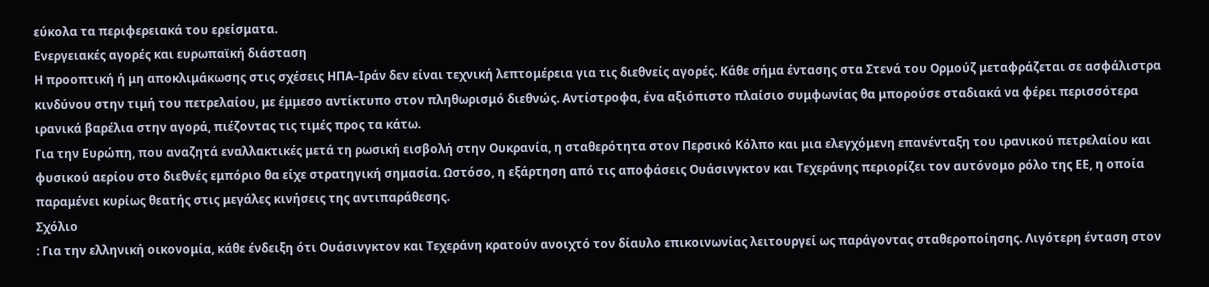εύκολα τα περιφερειακά του ερείσματα.
Ενεργειακές αγορές και ευρωπαϊκή διάσταση
Η προοπτική ή μη αποκλιμάκωσης στις σχέσεις ΗΠΑ–Ιράν δεν είναι τεχνική λεπτομέρεια για τις διεθνείς αγορές. Κάθε σήμα έντασης στα Στενά του Ορμούζ μεταφράζεται σε ασφάλιστρα κινδύνου στην τιμή του πετρελαίου, με έμμεσο αντίκτυπο στον πληθωρισμό διεθνώς. Αντίστροφα, ένα αξιόπιστο πλαίσιο συμφωνίας θα μπορούσε σταδιακά να φέρει περισσότερα ιρανικά βαρέλια στην αγορά, πιέζοντας τις τιμές προς τα κάτω.
Για την Ευρώπη, που αναζητά εναλλακτικές μετά τη ρωσική εισβολή στην Ουκρανία, η σταθερότητα στον Περσικό Κόλπο και μια ελεγχόμενη επανένταξη του ιρανικού πετρελαίου και φυσικού αερίου στο διεθνές εμπόριο θα είχε στρατηγική σημασία. Ωστόσο, η εξάρτηση από τις αποφάσεις Ουάσινγκτον και Τεχεράνης περιορίζει τον αυτόνομο ρόλο της ΕΕ, η οποία παραμένει κυρίως θεατής στις μεγάλες κινήσεις της αντιπαράθεσης.
Σχόλιο
: Για την ελληνική οικονομία, κάθε ένδειξη ότι Ουάσινγκτον και Τεχεράνη κρατούν ανοιχτό τον δίαυλο επικοινωνίας λειτουργεί ως παράγοντας σταθεροποίησης. Λιγότερη ένταση στον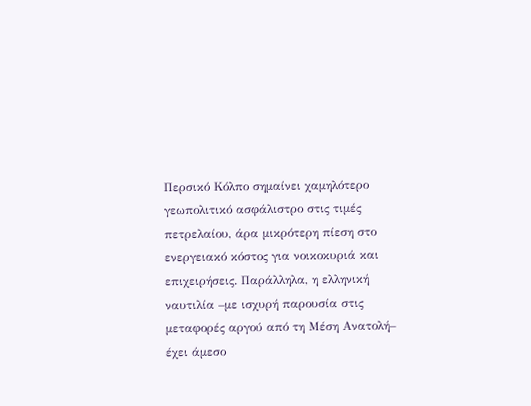Περσικό Κόλπο σημαίνει χαμηλότερο γεωπολιτικό ασφάλιστρο στις τιμές πετρελαίου, άρα μικρότερη πίεση στο ενεργειακό κόστος για νοικοκυριά και επιχειρήσεις. Παράλληλα, η ελληνική ναυτιλία –με ισχυρή παρουσία στις μεταφορές αργού από τη Μέση Ανατολή– έχει άμεσο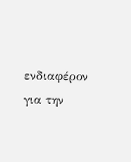ενδιαφέρον για την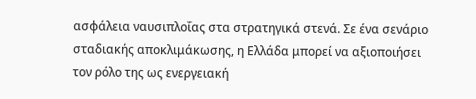ασφάλεια ναυσιπλοΐας στα στρατηγικά στενά. Σε ένα σενάριο σταδιακής αποκλιμάκωσης, η Ελλάδα μπορεί να αξιοποιήσει τον ρόλο της ως ενεργειακή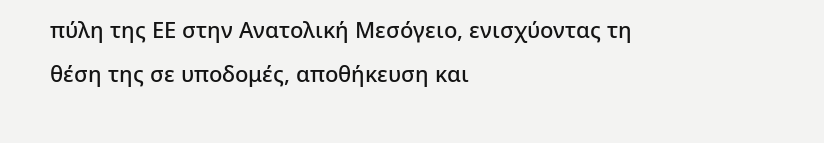πύλη της ΕΕ στην Ανατολική Μεσόγειο, ενισχύοντας τη θέση της σε υποδομές, αποθήκευση και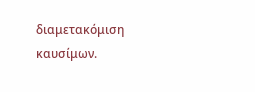διαμετακόμιση καυσίμων.